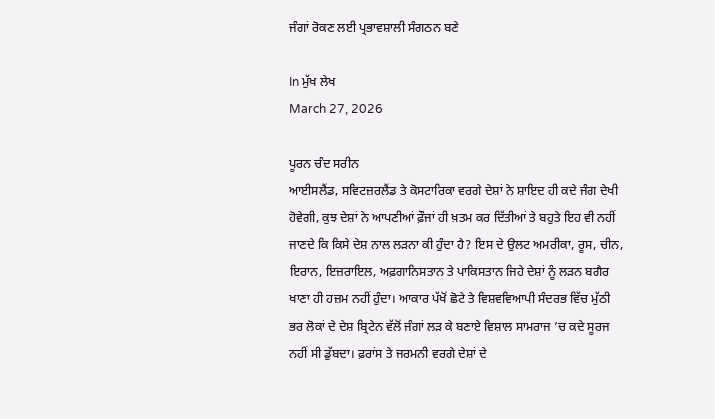ਜੰਗਾਂ ਰੋਕਣ ਲਈ ਪ੍ਰਭਾਵਸ਼ਾਲੀ ਸੰਗਠਨ ਬਣੇ

In ਮੁੱਖ ਲੇਖ
March 27, 2026

ਪੂਰਨ ਚੰਦ ਸਰੀਨ
ਆਈਸਲੈਂਡ, ਸਵਿਟਜ਼ਰਲੈਂਡ ਤੇ ਕੋਸਟਾਰਿਕਾ ਵਰਗੇ ਦੇਸ਼ਾਂ ਨੇ ਸ਼ਾਇਦ ਹੀ ਕਦੇ ਜੰਗ ਦੇਖੀ ਹੋਵੇਗੀ, ਕੁਝ ਦੇਸ਼ਾਂ ਨੇ ਆਪਣੀਆਂ ਫ਼ੌਜਾਂ ਹੀ ਖ਼ਤਮ ਕਰ ਦਿੱਤੀਆਂ ਤੇ ਬਹੁਤੇ ਇਹ ਵੀ ਨਹੀਂ ਜਾਣਦੇ ਕਿ ਕਿਸੇ ਦੇਸ਼ ਨਾਲ ਲੜਨਾ ਕੀ ਹੁੰਦਾ ਹੈ? ਇਸ ਦੇ ਉਲਟ ਅਮਰੀਕਾ, ਰੂਸ, ਚੀਨ, ਇਰਾਨ, ਇਜ਼ਰਾਇਲ, ਅਫ਼ਗਾਨਿਸਤਾਨ ਤੇ ਪਾਕਿਸਤਾਨ ਜਿਹੇ ਦੇਸ਼ਾਂ ਨੂੰ ਲੜਨ ਬਗੈਰ ਖਾਣਾ ਹੀ ਹਜ਼ਮ ਨਹੀਂ ਹੁੰਦਾ। ਆਕਾਰ ਪੱਖੋਂ ਛੋਟੇ ਤੇ ਵਿਸ਼ਵਵਿਆਪੀ ਸੰਦਰਭ ਵਿੱਚ ਮੁੱਠੀ ਭਰ ਲੋਕਾਂ ਦੇ ਦੇਸ਼ ਬ੍ਰਿਟੇਨ ਵੱਲੋਂ ਜੰਗਾਂ ਲੜ ਕੇ ਬਣਾਏ ਵਿਸ਼ਾਲ ਸਾਮਰਾਜ ’ਚ ਕਦੇ ਸੂਰਜ ਨਹੀਂ ਸੀ ਡੁੱਬਦਾ। ਫ਼ਰਾਂਸ ਤੇ ਜਰਮਨੀ ਵਰਗੇ ਦੇਸ਼ਾਂ ਦੇ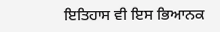ਇਤਿਹਾਸ ਵੀ ਇਸ ਭਿਆਨਕ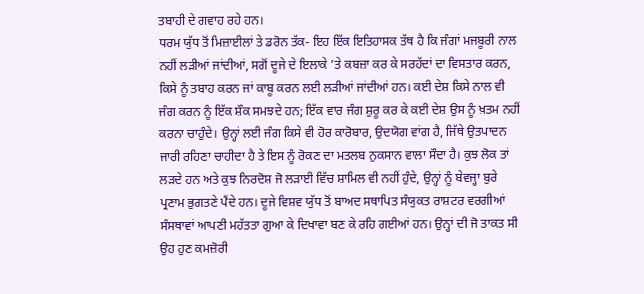ਤਬਾਹੀ ਦੇ ਗਵਾਹ ਰਹੇ ਹਨ।
ਧਰਮ ਯੁੱਧ ਤੋਂ ਮਿਜ਼ਾਈਲਾਂ ਤੇ ਡਰੋਨ ਤੱਕ- ਇਹ ਇੱਕ ਇਤਿਹਾਸਕ ਤੱਥ ਹੈ ਕਿ ਜੰਗਾਂ ਮਜਬੂਰੀ ਨਾਲ ਨਹੀਂ ਲੜੀਆਂ ਜਾਂਦੀਆਂ, ਸਗੋਂ ਦੂਜੇ ਦੇ ਇਲਾਕੇ ’ਤੇ ਕਬਜ਼ਾ ਕਰ ਕੇ ਸਰਹੱਦਾਂ ਦਾ ਵਿਸਤਾਰ ਕਰਨ, ਕਿਸੇ ਨੂੰ ਤਬਾਹ ਕਰਨ ਜਾਂ ਕਾਬੂ ਕਰਨ ਲਈ ਲੜੀਆਂ ਜਾਂਦੀਆਂ ਹਨ। ਕਈ ਦੇਸ਼ ਕਿਸੇ ਨਾਲ ਵੀ ਜੰਗ ਕਰਨ ਨੂੰ ਇੱਕ ਸ਼ੌਕ ਸਮਝਦੇ ਹਨ; ਇੱਕ ਵਾਰ ਜੰਗ ਸ਼ੁਰੂ ਕਰ ਕੇ ਕਈ ਦੇਸ਼ ਉਸ ਨੂੰ ਖ਼ਤਮ ਨਹੀਂ ਕਰਨਾ ਚਾਹੁੰਦੇ। ਉਨ੍ਹਾਂ ਲਈ ਜੰਗ ਕਿਸੇ ਵੀ ਹੋਰ ਕਾਰੋਬਾਰ, ਉਦਯੋਗ ਵਾਂਗ ਹੈ, ਜਿੱਥੇ ਉਤਪਾਦਨ ਜਾਰੀ ਰਹਿਣਾ ਚਾਹੀਦਾ ਹੈ ਤੇ ਇਸ ਨੂੰ ਰੋਕਣ ਦਾ ਮਤਲਬ ਨੁਕਸਾਨ ਵਾਲਾ ਸੌਦਾ ਹੈ। ਕੁਝ ਲੋਕ ਤਾਂ ਲੜਦੇ ਹਨ ਅਤੇ ਕੁਝ ਨਿਰਦੋਸ਼ ਜੋ ਲੜਾਈ ਵਿੱਚ ਸ਼ਾਮਿਲ ਵੀ ਨਹੀਂ ਹੁੰਦੇ, ਉਨ੍ਹਾਂ ਨੂੰ ਬੇਵਜ੍ਹਾ ਬੁਰੇ ਪ੍ਰਣਾਮ ਭੁਗਤਣੇ ਪੈਂਦੇ ਹਨ। ਦੂਜੇ ਵਿਸ਼ਵ ਯੁੱਧ ਤੋਂ ਬਾਅਦ ਸਥਾਪਿਤ ਸੰਯੁਕਤ ਰਾਸ਼ਟਰ ਵਰਗੀਆਂ ਸੰਸਥਾਵਾਂ ਆਪਣੀ ਮਹੱਤਤਾ ਗੁਆ ਕੇ ਦਿਖਾਵਾ ਬਣ ਕੇ ਰਹਿ ਗਈਆਂ ਹਨ। ਉਨ੍ਹਾਂ ਦੀ ਜੋ ਤਾਕਤ ਸੀ ਉਹ ਹੁਣ ਕਮਜ਼ੋਰੀ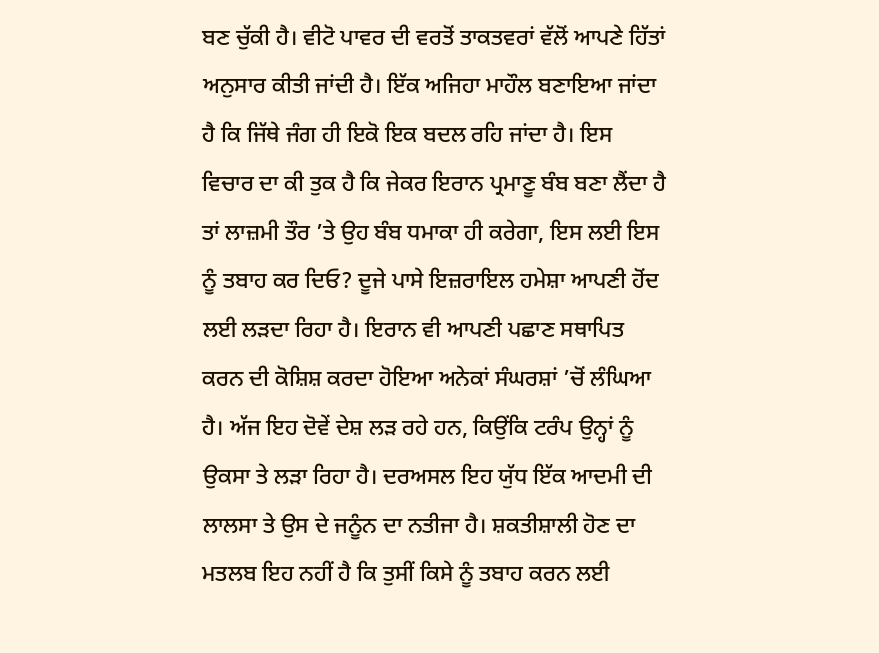ਬਣ ਚੁੱਕੀ ਹੈ। ਵੀਟੋ ਪਾਵਰ ਦੀ ਵਰਤੋਂ ਤਾਕਤਵਰਾਂ ਵੱਲੋਂ ਆਪਣੇ ਹਿੱਤਾਂ ਅਨੁਸਾਰ ਕੀਤੀ ਜਾਂਦੀ ਹੈ। ਇੱਕ ਅਜਿਹਾ ਮਾਹੌਲ ਬਣਾਇਆ ਜਾਂਦਾ ਹੈ ਕਿ ਜਿੱਥੇ ਜੰਗ ਹੀ ਇਕੋ ਇਕ ਬਦਲ ਰਹਿ ਜਾਂਦਾ ਹੈ। ਇਸ ਵਿਚਾਰ ਦਾ ਕੀ ਤੁਕ ਹੈ ਕਿ ਜੇਕਰ ਇਰਾਨ ਪ੍ਰਮਾਣੂ ਬੰਬ ਬਣਾ ਲੈਂਦਾ ਹੈ ਤਾਂ ਲਾਜ਼ਮੀ ਤੌਰ ’ਤੇ ਉਹ ਬੰਬ ਧਮਾਕਾ ਹੀ ਕਰੇਗਾ, ਇਸ ਲਈ ਇਸ ਨੂੰ ਤਬਾਹ ਕਰ ਦਿਓ? ਦੂਜੇ ਪਾਸੇ ਇਜ਼ਰਾਇਲ ਹਮੇਸ਼ਾ ਆਪਣੀ ਹੋਂਦ ਲਈ ਲੜਦਾ ਰਿਹਾ ਹੈ। ਇਰਾਨ ਵੀ ਆਪਣੀ ਪਛਾਣ ਸਥਾਪਿਤ ਕਰਨ ਦੀ ਕੋਸ਼ਿਸ਼ ਕਰਦਾ ਹੋਇਆ ਅਨੇਕਾਂ ਸੰਘਰਸ਼ਾਂ ’ਚੋਂ ਲੰਘਿਆ ਹੈ। ਅੱਜ ਇਹ ਦੋਵੇਂ ਦੇਸ਼ ਲੜ ਰਹੇ ਹਨ, ਕਿਉਂਕਿ ਟਰੰਪ ਉਨ੍ਹਾਂ ਨੂੰ ਉਕਸਾ ਤੇ ਲੜਾ ਰਿਹਾ ਹੈ। ਦਰਅਸਲ ਇਹ ਯੁੱਧ ਇੱਕ ਆਦਮੀ ਦੀ ਲਾਲਸਾ ਤੇ ਉਸ ਦੇ ਜਨੂੰਨ ਦਾ ਨਤੀਜਾ ਹੈ। ਸ਼ਕਤੀਸ਼ਾਲੀ ਹੋਣ ਦਾ ਮਤਲਬ ਇਹ ਨਹੀਂ ਹੈ ਕਿ ਤੁਸੀਂ ਕਿਸੇ ਨੂੰ ਤਬਾਹ ਕਰਨ ਲਈ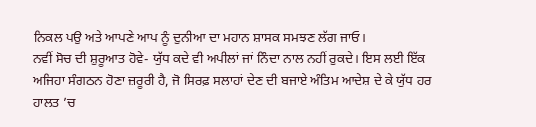ਨਿਕਲ ਪਉ ਅਤੇ ਆਪਣੇ ਆਪ ਨੂੰ ਦੁਨੀਆ ਦਾ ਮਹਾਨ ਸ਼ਾਸਕ ਸਮਝਣ ਲੱਗ ਜਾਓ।
ਨਵੀਂ ਸੋਚ ਦੀ ਸ਼ੁਰੂਆਤ ਹੋਵੇ- ਯੁੱਧ ਕਦੇ ਵੀ ਅਪੀਲਾਂ ਜਾਂ ਨਿੰਦਾ ਨਾਲ ਨਹੀਂ ਰੁਕਦੇ। ਇਸ ਲਈ ਇੱਕ ਅਜਿਹਾ ਸੰਗਠਨ ਹੋਣਾ ਜ਼ਰੂਰੀ ਹੈ, ਜੋ ਸਿਰਫ਼ ਸਲਾਹਾਂ ਦੇਣ ਦੀ ਬਜਾਏ ਅੰਤਿਮ ਆਦੇਸ਼ ਦੇ ਕੇ ਯੁੱਧ ਹਰ ਹਾਲਤ ’ਚ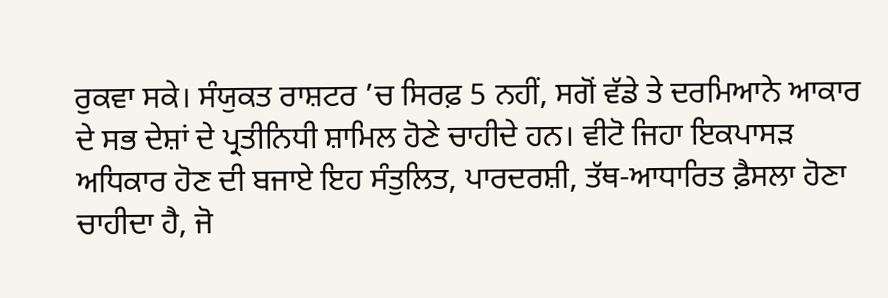ਰੁਕਵਾ ਸਕੇ। ਸੰਯੁਕਤ ਰਾਸ਼ਟਰ ’ਚ ਸਿਰਫ਼ 5 ਨਹੀਂ, ਸਗੋਂ ਵੱਡੇ ਤੇ ਦਰਮਿਆਨੇ ਆਕਾਰ ਦੇ ਸਭ ਦੇਸ਼ਾਂ ਦੇ ਪ੍ਰਤੀਨਿਧੀ ਸ਼ਾਮਿਲ ਹੋਣੇ ਚਾਹੀਦੇ ਹਨ। ਵੀਟੋ ਜਿਹਾ ਇਕਪਾਸੜ ਅਧਿਕਾਰ ਹੋਣ ਦੀ ਬਜਾਏ ਇਹ ਸੰਤੁਲਿਤ, ਪਾਰਦਰਸ਼ੀ, ਤੱਥ-ਆਧਾਰਿਤ ਫ਼ੈਸਲਾ ਹੋਣਾ ਚਾਹੀਦਾ ਹੈ, ਜੋ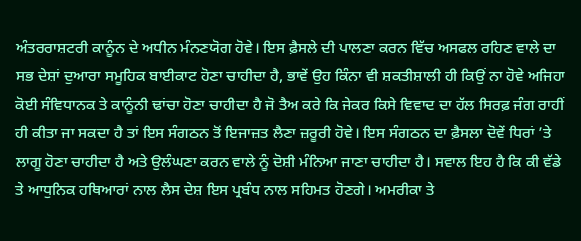ਅੰਤਰਰਾਸ਼ਟਰੀ ਕਾਨੂੰਨ ਦੇ ਅਧੀਨ ਮੰਨਣਯੋਗ ਹੋਵੇ। ਇਸ ਫ਼ੈਸਲੇ ਦੀ ਪਾਲਣਾ ਕਰਨ ਵਿੱਚ ਅਸਫਲ ਰਹਿਣ ਵਾਲੇ ਦਾ ਸਭ ਦੇਸ਼ਾਂ ਦੁਆਰਾ ਸਮੂਹਿਕ ਬਾਈਕਾਟ ਹੋਣਾ ਚਾਹੀਦਾ ਹੈ, ਭਾਵੇਂ ਉਹ ਕਿੰਨਾ ਵੀ ਸ਼ਕਤੀਸ਼ਾਲੀ ਹੀ ਕਿਉਂ ਨਾ ਹੋਵੇ ਅਜਿਹਾ ਕੋਈ ਸੰਵਿਧਾਨਕ ਤੇ ਕਾਨੂੰਨੀ ਢਾਂਚਾ ਹੋਣਾ ਚਾਹੀਦਾ ਹੈ ਜੋ ਤੈਅ ਕਰੇ ਕਿ ਜੇਕਰ ਕਿਸੇ ਵਿਵਾਦ ਦਾ ਹੱਲ ਸਿਰਫ਼ ਜੰਗ ਰਾਹੀਂ ਹੀ ਕੀਤਾ ਜਾ ਸਕਦਾ ਹੈ ਤਾਂ ਇਸ ਸੰਗਠਨ ਤੋਂ ਇਜਾਜ਼ਤ ਲੈਣਾ ਜ਼ਰੂਰੀ ਹੋਵੇ। ਇਸ ਸੰਗਠਨ ਦਾ ਫ਼ੈਸਲਾ ਦੋਵੇਂ ਧਿਰਾਂ ’ਤੇ ਲਾਗੂ ਹੋਣਾ ਚਾਹੀਦਾ ਹੈ ਅਤੇ ਉਲੰਘਣਾ ਕਰਨ ਵਾਲੇ ਨੂੰ ਦੋਸ਼ੀ ਮੰਨਿਆ ਜਾਣਾ ਚਾਹੀਦਾ ਹੈ। ਸਵਾਲ ਇਹ ਹੈ ਕਿ ਕੀ ਵੱਡੇ ਤੇ ਆਧੁਨਿਕ ਹਥਿਆਰਾਂ ਨਾਲ ਲੈਸ ਦੇਸ਼ ਇਸ ਪ੍ਰਬੰਧ ਨਾਲ ਸਹਿਮਤ ਹੋਣਗੇ। ਅਮਰੀਕਾ ਤੇ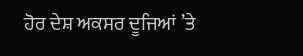ਹੋਰ ਦੇਸ਼ ਅਕਸਰ ਦੂਜਿਆਂ ’ਤੇ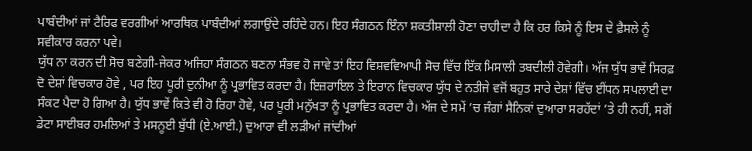ਪਾਬੰਦੀਆਂ ਜਾਂ ਟੈਰਿਫ ਵਰਗੀਆਂ ਆਰਥਿਕ ਪਾਬੰਦੀਆਂ ਲਗਾਉਂਦੇ ਰਹਿੰਦੇ ਹਨ। ਇਹ ਸੰਗਠਨ ਇੰਨਾ ਸ਼ਕਤੀਸ਼ਾਲੀ ਹੋਣਾ ਚਾਹੀਦਾ ਹੈ ਕਿ ਹਰ ਕਿਸੇ ਨੂੰ ਇਸ ਦੇ ਫ਼ੈਸਲੇ ਨੂੰ ਸਵੀਕਾਰ ਕਰਨਾ ਪਵੇ।
ਯੁੱਧ ਨਾ ਕਰਨ ਦੀ ਸੋਚ ਬਣੇਗੀ-ਜੇਕਰ ਅਜਿਹਾ ਸੰਗਠਨ ਬਣਨਾ ਸੰਭਵ ਹੋ ਜਾਵੇ ਤਾਂ ਇਹ ਵਿਸ਼ਵਵਿਆਪੀ ਸੋਚ ਵਿੱਚ ਇੱਕ ਮਿਸਾਲੀ ਤਬਦੀਲੀ ਹੋਵੇਗੀ। ਅੱਜ ਯੁੱਧ ਭਾਵੇਂ ਸਿਰਫ਼ ਦੋ ਦੇਸ਼ਾਂ ਵਿਚਕਾਰ ਹੋਵੇ , ਪਰ ਇਹ ਪੂਰੀ ਦੁਨੀਆ ਨੂੰ ਪ੍ਰਭਾਵਿਤ ਕਰਦਾ ਹੈ। ਇਜ਼ਰਾਇਲ ਤੇ ਇਰਾਨ ਵਿਚਕਾਰ ਯੁੱਧ ਦੇ ਨਤੀਜੇ ਵਜੋਂ ਬਹੁਤ ਸਾਰੇ ਦੇਸ਼ਾਂ ਵਿੱਚ ਈਂਧਨ ਸਪਲਾਈ ਦਾ ਸੰਕਟ ਪੈਦਾ ਹੋ ਗਿਆ ਹੈ। ਯੁੱਧ ਭਾਵੇਂ ਕਿਤੇ ਵੀ ਹੋ ਰਿਹਾ ਹੋਵੇ, ਪਰ ਪੂਰੀ ਮਨੁੱਖਤਾ ਨੂੰ ਪ੍ਰਭਾਵਿਤ ਕਰਦਾ ਹੈ। ਅੱਜ ਦੇ ਸਮੇਂ ’ਚ ਜੰਗਾਂ ਸੈਨਿਕਾਂ ਦੁਆਰਾ ਸਰਹੱਦਾਂ ’ਤੇ ਹੀ ਨਹੀਂ, ਸਗੋਂ ਡੇਟਾ ਸਾਈਬਰ ਹਮਲਿਆਂ ਤੇ ਮਸਨੂਈ ਬੁੱਧੀ (ਏ.ਆਈ.) ਦੁਆਰਾ ਵੀ ਲੜੀਆਂ ਜਾਂਦੀਆਂ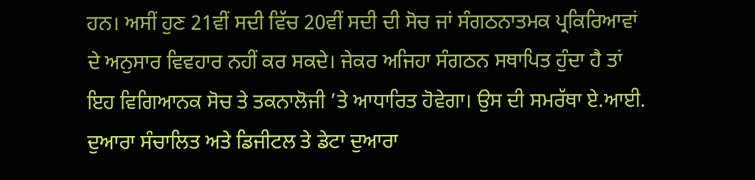ਹਨ। ਅਸੀਂ ਹੁਣ 21ਵੀਂ ਸਦੀ ਵਿੱਚ 20ਵੀਂ ਸਦੀ ਦੀ ਸੋਚ ਜਾਂ ਸੰਗਠਨਾਤਮਕ ਪ੍ਰਕਿਰਿਆਵਾਂ ਦੇ ਅਨੁਸਾਰ ਵਿਵਹਾਰ ਨਹੀਂ ਕਰ ਸਕਦੇ। ਜੇਕਰ ਅਜਿਹਾ ਸੰਗਠਨ ਸਥਾਪਿਤ ਹੁੰਦਾ ਹੈ ਤਾਂ ਇਹ ਵਿਗਿਆਨਕ ਸੋਚ ਤੇ ਤਕਨਾਲੋਜੀ ’ਤੇ ਆਧਾਰਿਤ ਹੋਵੇਗਾ। ਉਸ ਦੀ ਸਮਰੱਥਾ ਏ.ਆਈ. ਦੁਆਰਾ ਸੰਚਾਲਿਤ ਅਤੇ ਡਿਜੀਟਲ ਤੇ ਡੇਟਾ ਦੁਆਰਾ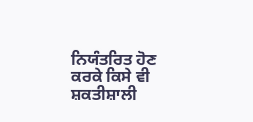ਨਿਯੰਤਰਿਤ ਹੋਣ ਕਰਕੇ ਕਿਸੇ ਵੀ ਸ਼ਕਤੀਸ਼ਾਲੀ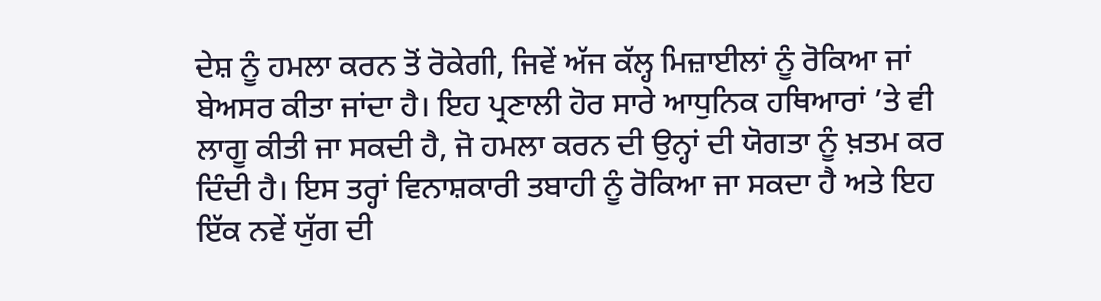ਦੇਸ਼ ਨੂੰ ਹਮਲਾ ਕਰਨ ਤੋਂ ਰੋਕੇਗੀ, ਜਿਵੇਂ ਅੱਜ ਕੱਲ੍ਹ ਮਿਜ਼ਾਈਲਾਂ ਨੂੰ ਰੋਕਿਆ ਜਾਂ ਬੇਅਸਰ ਕੀਤਾ ਜਾਂਦਾ ਹੈ। ਇਹ ਪ੍ਰਣਾਲੀ ਹੋਰ ਸਾਰੇ ਆਧੁਨਿਕ ਹਥਿਆਰਾਂ ’ਤੇ ਵੀ ਲਾਗੂ ਕੀਤੀ ਜਾ ਸਕਦੀ ਹੈ, ਜੋ ਹਮਲਾ ਕਰਨ ਦੀ ਉਨ੍ਹਾਂ ਦੀ ਯੋਗਤਾ ਨੂੰ ਖ਼ਤਮ ਕਰ ਦਿੰਦੀ ਹੈ। ਇਸ ਤਰ੍ਹਾਂ ਵਿਨਾਸ਼ਕਾਰੀ ਤਬਾਹੀ ਨੂੰ ਰੋਕਿਆ ਜਾ ਸਕਦਾ ਹੈ ਅਤੇ ਇਹ ਇੱਕ ਨਵੇਂ ਯੁੱਗ ਦੀ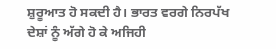ਸ਼ੁਰੂਆਤ ਹੋ ਸਕਦੀ ਹੈ। ਭਾਰਤ ਵਰਗੇ ਨਿਰਪੱਖ ਦੇਸ਼ਾਂ ਨੂੰ ਅੱਗੇ ਹੋ ਕੇ ਅਜਿਹੀ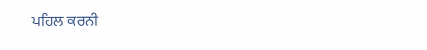ਪਹਿਲ ਕਰਨੀ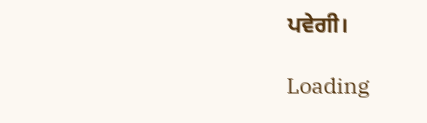ਪਵੇਗੀ।

Loading